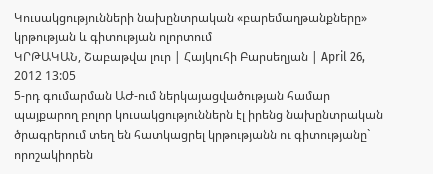Կուսակցությունների նախընտրական «բարեմաղթանքները» կրթության և գիտության ոլորտում
ԿՐԹԱԿԱՆ, Շաբաթվա լուր | Հայկուհի Բարսեղյան | April 26, 2012 13:05
5-րդ գումարման ԱԺ-ում ներկայացվածության համար պայքարող բոլոր կուսակցություններն էլ իրենց նախընտրական ծրագրերում տեղ են հատկացրել կրթությանն ու գիտությանը` որոշակիորեն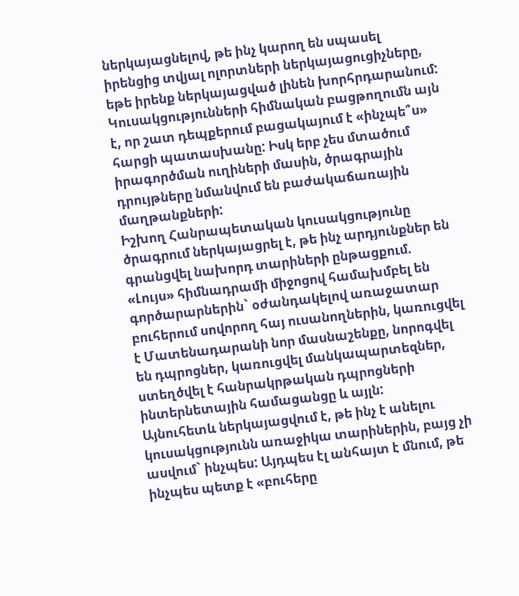ներկայացնելով, թե ինչ կարող են սպասել իրենցից տվյալ ոլորտների ներկայացուցիչները, եթե իրենք ներկայացված լինեն խորհրդարանում: Կուսակցությունների հիմնական բացթողումն այն է, որ շատ դեպքերում բացակայում է «ինչպե՞ս» հարցի պատասխանը: Իսկ երբ չես մտածում իրագործման ուղիների մասին, ծրագրային դրույթները նմանվում են բաժակաճառային մաղթանքների:
Իշխող Հանրապետական կուսակցությունը ծրագրում ներկայացրել է, թե ինչ արդյունքներ են գրանցվել նախորդ տարիների ընթացքում. «Լույս» հիմնադրամի միջոցով համախմբել են գործարարներին` օժանդակելով առաջատար բուհերում սովորող հայ ուսանողներին, կառուցվել է Մատենադարանի նոր մասնաշենքը, նորոգվել են դպրոցներ, կառուցվել մանկապարտեզներ, ստեղծվել է հանրակրթական դպրոցների ինտերնետային համացանցը և այլն:
Այնուհետև ներկայացվում է, թե ինչ է անելու կուսակցությունն առաջիկա տարիներին, բայց չի ասվում` ինչպես: Այդպես էլ անհայտ է մնում, թե ինչպես պետք է «բուհերը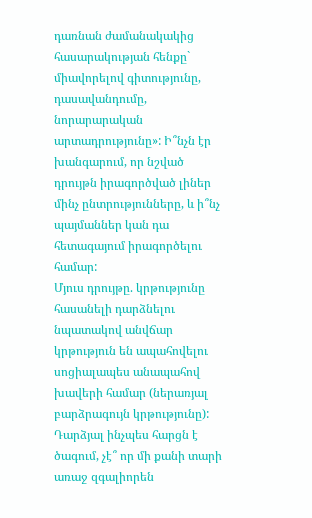դառնան ժամանակակից հասարակության հենքը` միավորելով գիտությունը, դասավանդումը, նորարարական արտադրությունը»: Ի՞նչն էր խանգարում, որ նշված դրույթն իրագործված լիներ մինչ ընտրությունները, և ի՞նչ պայմաններ կան դա հետագայում իրագործելու համար:
Մյուս դրույթը. կրթությունը հասանելի դարձնելու նպատակով անվճար կրթություն են ապահովելու սոցիալապես անապահով խավերի համար (ներառյալ բարձրագույն կրթությունը): Դարձյալ ինչպես հարցն է ծագում, չէ՞ որ մի քանի տարի առաջ զգալիորեն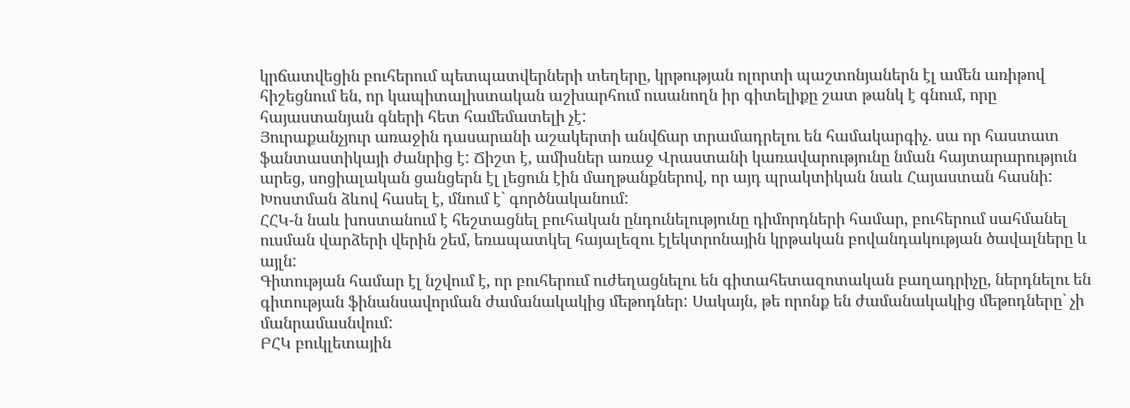կրճատվեցին բուհերում պետպատվերների տեղերը, կրթության ոլորտի պաշտոնյաներն էլ ամեն առիթով հիշեցնում են, որ կապիտալիստական աշխարհում ուսանողն իր գիտելիքը շատ թանկ է գնում, որը հայաստանյան գների հետ համեմատելի չէ:
Յուրաքանչյուր առաջին դասարանի աշակերտի անվճար տրամադրելու են համակարգիչ. սա որ հաստատ ֆանտաստիկայի ժանրից է: Ճիշտ է, ամիսներ առաջ Վրաստանի կառավարությունը նման հայտարարություն արեց, սոցիալական ցանցերն էլ լեցուն էին մաղթանքներով, որ այդ պրակտիկան նաև Հայաստան հասնի: Խոստման ձևով հասել է, մնում է` գործնականում:
ՀՀԿ-ն նաև խոստանում է հեշտացնել բուհական ընդունելությունը դիմորդների համար, բուհերում սահմանել ուսման վարձերի վերին շեմ, եռապատկել հայալեզու էլեկտրոնային կրթական բովանդակության ծավալները և այլն:
Գիտության համար էլ նշվում է, որ բուհերում ուժեղացնելու են գիտահետազոտական բաղադրիչը, ներդնելու են գիտության ֆինանսավորման ժամանակակից մեթոդներ: Սակայն, թե որոնք են ժամանակակից մեթոդները` չի մանրամասնվում:
ԲՀԿ բուկլետային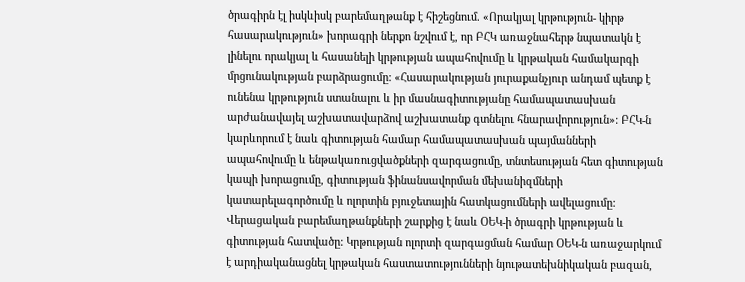ծրագիրն էլ իսկևիսկ բարեմաղթանք է հիշեցնում. «Որակյալ կրթություն- կիրթ հասարակություն» խորագրի ներքո նշվում է, որ ԲՀԿ առաջնահերթ նպատակն է լինելու որակյալ և հասանելի կրթության ապահովումը և կրթական համակարգի մրցունակության բարձրացումը: «Հասարակության յուրաքանչյուր անդամ պետք է ունենա կրթություն ստանալու և իր մասնագիտությանը համապատասխան արժանավայել աշխատավարձով աշխատանք գտնելու հնարավորություն»: ԲՀԿ-ն կարևորում է նաև գիտության համար համապատասխան պայմանների ապահովումը և ենթակառուցվածքների զարգացումը, տնտեսության հետ գիտության կապի խորացումը, գիտության ֆինանսավորման մեխանիզմների կատարելագործումը և ոլորտին բյուջետային հատկացումների ավելացումը:
Վերացական բարեմաղթանքների շարքից է նաև ՕԵԿ-ի ծրագրի կրթության և գիտության հատվածը: Կրթության ոլորտի զարգացման համար ՕԵԿ-ն առաջարկում է արդիականացնել կրթական հաստատությունների նյութատեխնիկական բազան,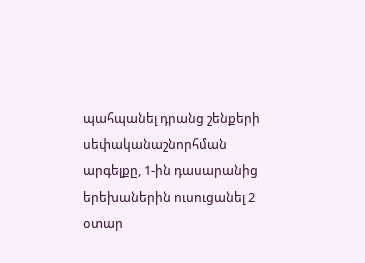պահպանել դրանց շենքերի սեփականաշնորհման արգելքը, 1-ին դասարանից երեխաներին ուսուցանել 2 օտար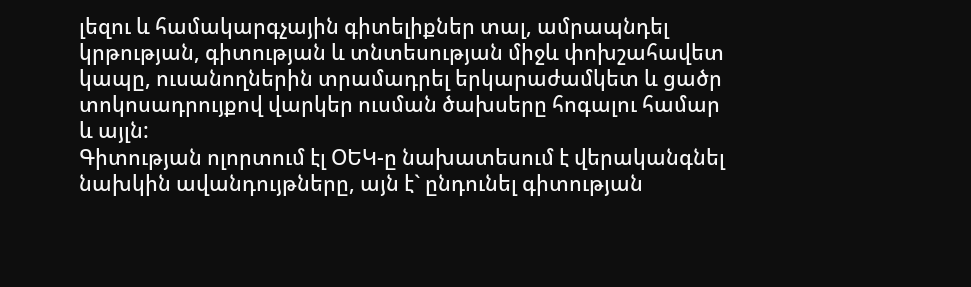լեզու և համակարգչային գիտելիքներ տալ, ամրապնդել կրթության, գիտության և տնտեսության միջև փոխշահավետ կապը, ուսանողներին տրամադրել երկարաժամկետ և ցածր տոկոսադրույքով վարկեր ուսման ծախսերը հոգալու համար և այլն:
Գիտության ոլորտում էլ ՕԵԿ-ը նախատեսում է վերականգնել նախկին ավանդույթները, այն է` ընդունել գիտության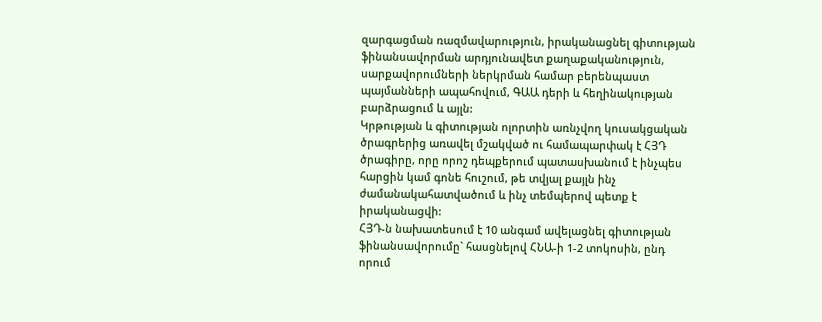զարգացման ռազմավարություն, իրականացնել գիտության ֆինանսավորման արդյունավետ քաղաքականություն, սարքավորումների ներկրման համար բերենպաստ պայմանների ապահովում, ԳԱԱ դերի և հեղինակության բարձրացում և այլն:
Կրթության և գիտության ոլորտին առնչվող կուսակցական ծրագրերից առավել մշակված ու համապարփակ է ՀՅԴ ծրագիրը, որը որոշ դեպքերում պատասխանում է ինչպես հարցին կամ գոնե հուշում, թե տվյալ քայլն ինչ ժամանակահատվածում և ինչ տեմպերով պետք է իրականացվի:
ՀՅԴ-ն նախատեսում է 10 անգամ ավելացնել գիտության ֆինանսավորումը` հասցնելով ՀՆԱ-ի 1-2 տոկոսին, ընդ որում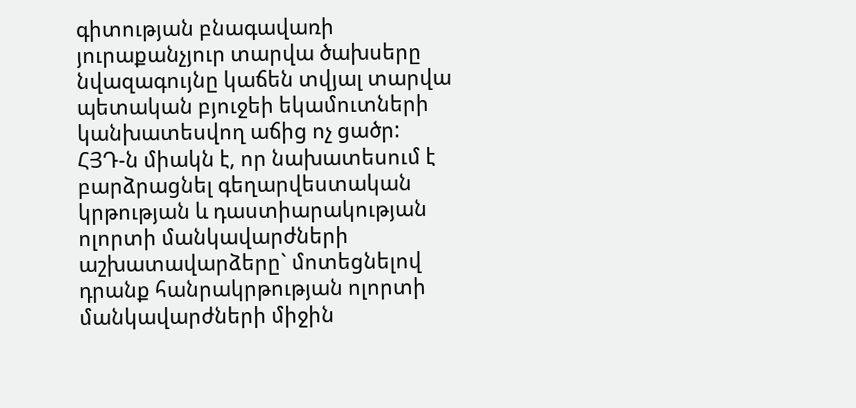գիտության բնագավառի յուրաքանչյուր տարվա ծախսերը նվազագույնը կաճեն տվյալ տարվա պետական բյուջեի եկամուտների կանխատեսվող աճից ոչ ցածր:
ՀՅԴ-ն միակն է, որ նախատեսում է բարձրացնել գեղարվեստական կրթության և դաստիարակության ոլորտի մանկավարժների աշխատավարձերը` մոտեցնելով դրանք հանրակրթության ոլորտի մանկավարժների միջին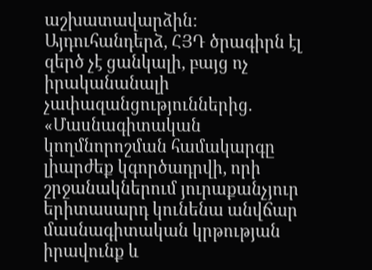աշխատավարձին:
Այդուհանդերձ, ՀՅԴ ծրագիրն էլ զերծ չէ ցանկալի, բայց ոչ իրականանալի չափազանցություններից. «Մասնագիտական կողմնորոշման համակարգը լիարժեք կգործադրվի, որի շրջանակներում յուրաքանչյուր երիտասարդ կունենա անվճար մասնագիտական կրթության իրավունք և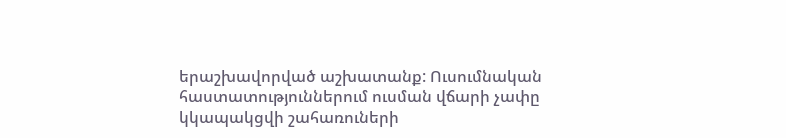երաշխավորված աշխատանք: Ուսումնական հաստատություններում ուսման վճարի չափը կկապակցվի շահառուների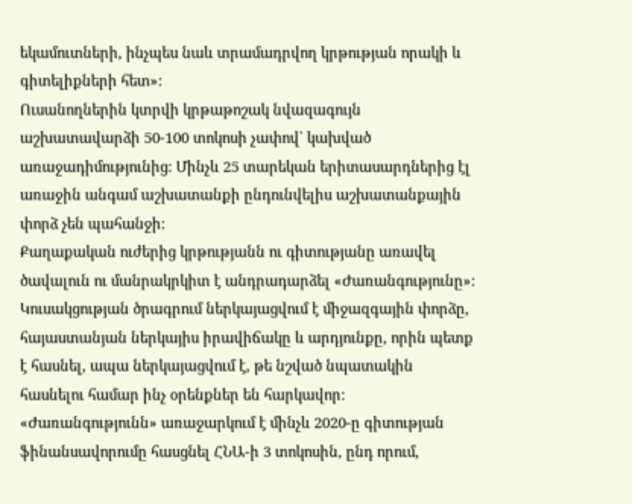եկամուտների, ինչպես նաև տրամադրվող կրթության որակի և գիտելիքների հետ»:
Ուսանողներին կտրվի կրթաթոշակ նվազագույն աշխատավարձի 50-100 տոկոսի չափով` կախված առաջադիմությունից: Մինչև 25 տարեկան երիտասարդներից էլ առաջին անգամ աշխատանքի ընդունվելիս աշխատանքային փորձ չեն պահանջի:
Քաղաքական ուժերից կրթությանն ու գիտությանը առավել ծավալուն ու մանրակրկիտ է անդրադարձել «Ժառանգությունը»: Կուսակցության ծրագրում ներկայացվում է միջազգային փորձը, հայաստանյան ներկայիս իրավիճակը և արդյունքը, որին պետք է հասնել, ապա ներկայացվում է, թե նշված նպատակին հասնելու համար ինչ օրենքներ են հարկավոր:
«Ժառանգությունն» առաջարկում է մինչև 2020-ը գիտության ֆինանսավորումը հասցնել ՀՆԱ-ի 3 տոկոսին, ընդ որում,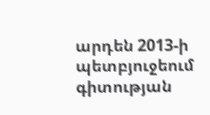արդեն 2013-ի պետբյուջեում գիտության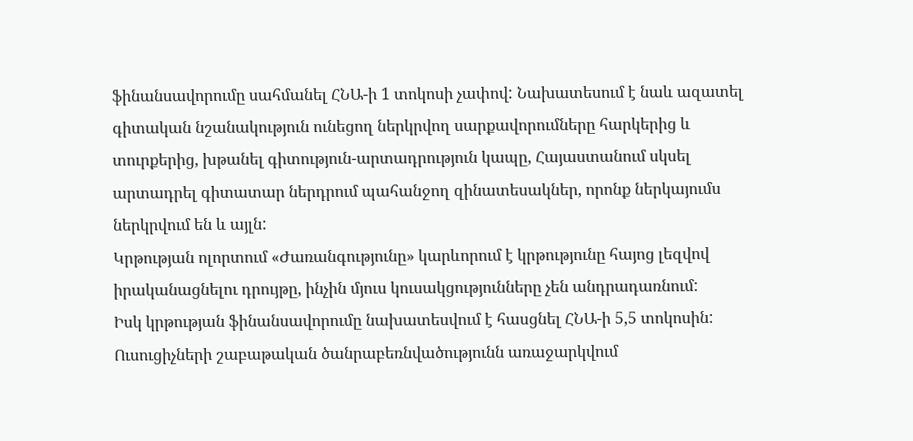ֆինանսավորումը սահմանել ՀՆԱ-ի 1 տոկոսի չափով: Նախատեսում է նաև ազատել գիտական նշանակություն ունեցող ներկրվող սարքավորումները հարկերից և տուրքերից, խթանել գիտություն-արտադրություն կապը, Հայաստանում սկսել արտադրել գիտատար ներդրում պահանջող զինատեսակներ, որոնք ներկայումս ներկրվում են և այլն:
Կրթության ոլորտում «Ժառանգությունը» կարևորում է կրթությունը հայոց լեզվով իրականացնելու դրույթը, ինչին մյուս կուսակցությունները չեն անդրադառնում:
Իսկ կրթության ֆինանսավորումը նախատեսվում է հասցնել ՀՆԱ-ի 5,5 տոկոսին: Ուսուցիչների շաբաթական ծանրաբեռնվածությունն առաջարկվում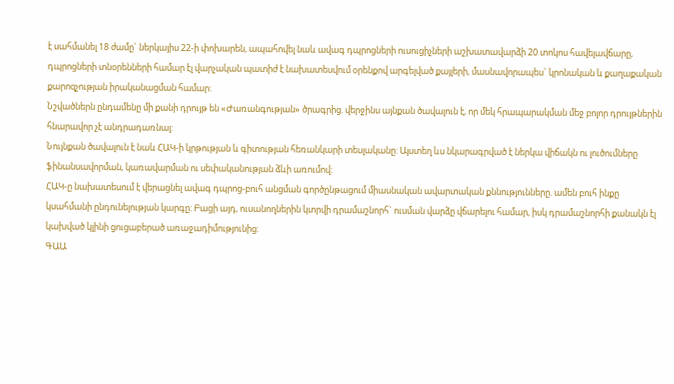է սահմանել 18 ժամը` ներկայիս 22-ի փոխարեն, ապահովել նաև ավագ դպրոցների ուսուցիչների աշխատավարձի 20 տոկոս հավելավճարը, դպրոցների տնօրենների համար էլ վարչական պատիժ է նախատեսվում օրենքով արգելված քայլերի, մասնավորապես` կրոնական և քաղաքական քարոզչության իրականացման համար:
Նշվածներն ընդամենը մի քանի դրույթ են «Ժառանգության» ծրագրից. վերջինս այնքան ծավալուն է, որ մեկ հրապարակման մեջ բոլոր դրույթներին հնարավոր չէ անդրադառնալ:
Նույնքան ծավալուն է նաև ՀԱԿ-ի կրթության և գիտության հեռանկարի տեսլականը: Այստեղ ևս նկարագրված է ներկա վիճակն ու լուծումները ֆինանսավորման, կառավարման ու սեփականության ձևի առումով:
ՀԱԿ-ը նախատեսում է վերացնել ավագ դպրոց-բուհ անցման գործընթացում միասնական ավարտական քննությունները. ամեն բուհ ինքը կսահմանի ընդունելության կարգը: Բացի այդ, ուսանողներին կտրվի դրամաշնորհ` ուսման վարձը վճարելու համար, իսկ դրամաշնորհի քանակն էլ կախված կլինի ցուցաբերած առաջադիմությունից:
ԳԱԱ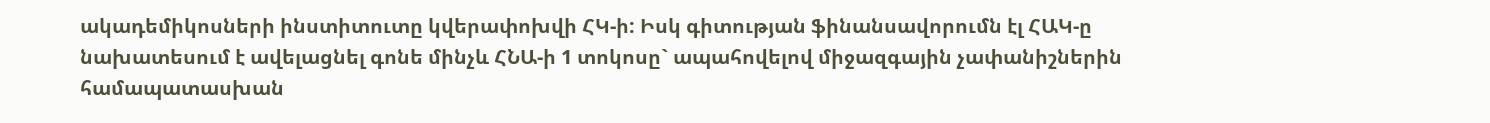ակադեմիկոսների ինստիտուտը կվերափոխվի ՀԿ-ի: Իսկ գիտության ֆինանսավորումն էլ ՀԱԿ-ը նախատեսում է ավելացնել գոնե մինչև ՀՆԱ-ի 1 տոկոսը` ապահովելով միջազգային չափանիշներին համապատասխան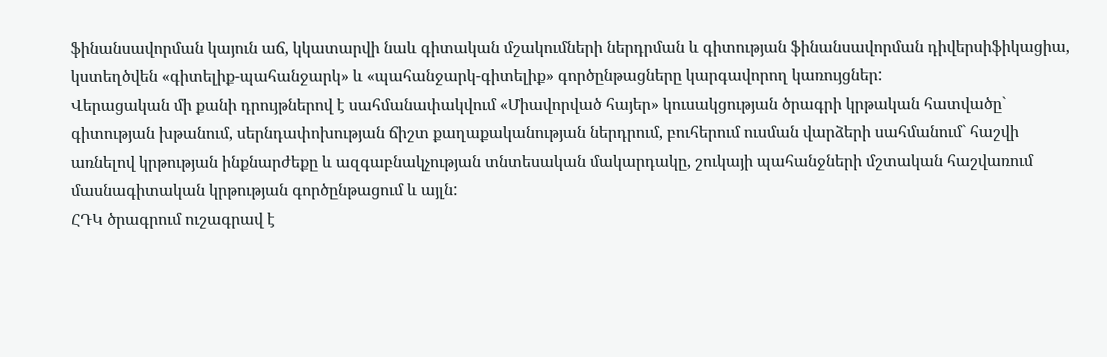ֆինանսավորման կայուն աճ, կկատարվի նաև գիտական մշակումների ներդրման և գիտության ֆինանսավորման դիվերսիֆիկացիա, կստեղծվեն «գիտելիք-պահանջարկ» և «պահանջարկ-գիտելիք» գործընթացները կարգավորող կառույցներ:
Վերացական մի քանի դրույթներով է սահմանափակվում «Միավորված հայեր» կուսակցության ծրագրի կրթական հատվածը` գիտության խթանում, սերնդափոխության ճիշտ քաղաքականության ներդրում, բուհերում ուսման վարձերի սահմանում` հաշվի առնելով կրթության ինքնարժեքը և ազգաբնակչության տնտեսական մակարդակը, շուկայի պահանջների մշտական հաշվառում մասնագիտական կրթության գործընթացում և այլն:
ՀԴԿ ծրագրում ուշագրավ է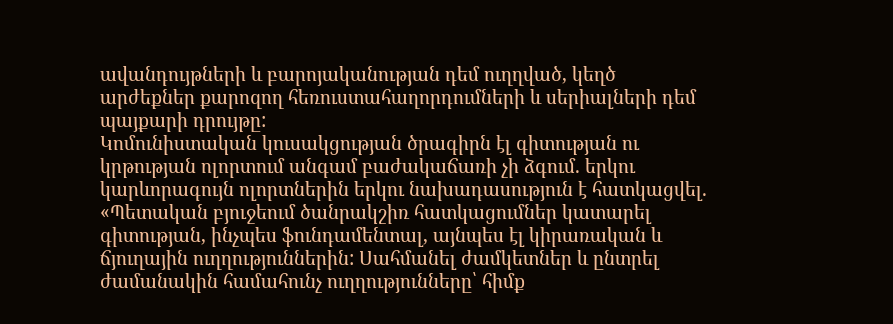ավանդույթների և բարոյականության դեմ ուղղված, կեղծ արժեքներ քարոզող հեռուստահաղորդումների և սերիալների դեմ պայքարի դրույթը:
Կոմունիստական կուսակցության ծրագիրն էլ գիտության ու կրթության ոլորտում անգամ բաժակաճառի չի ձգում. երկու կարևորագույն ոլորտներին երկու նախադասություն է հատկացվել. «Պետական բյուջեում ծանրակշիռ հատկացումներ կատարել գիտության, ինչպես ֆունդամենտալ, այնպես էլ կիրառական և ճյուղային ուղղություններին: Սահմանել ժամկետներ և ընտրել ժամանակին համահունչ ուղղությունները՝ հիմք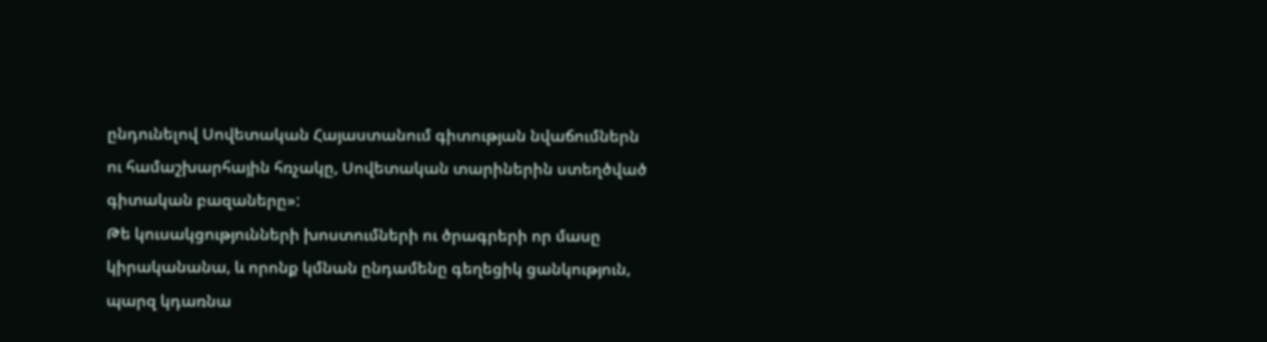ընդունելով Սովետական Հայաստանում գիտության նվաճումներն ու համաշխարհային հռչակը, Սովետական տարիներին ստեղծված գիտական բազաները»:
Թե կուսակցությունների խոստումների ու ծրագրերի որ մասը կիրականանա, և որոնք կմնան ընդամենը գեղեցիկ ցանկություն, պարզ կդառնա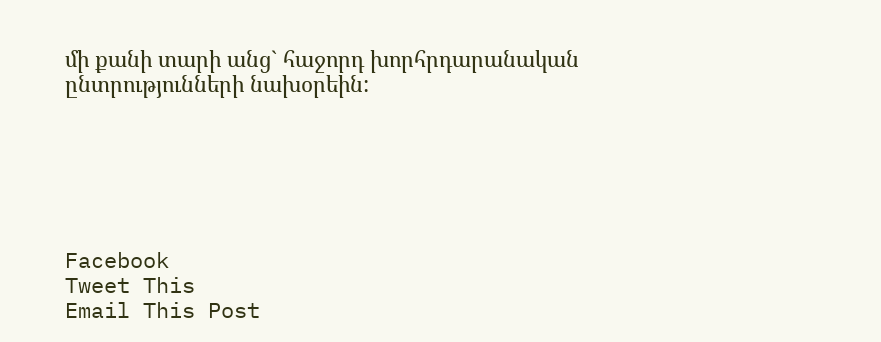մի քանի տարի անց` հաջորդ խորհրդարանական ընտրությունների նախօրեին:






Facebook
Tweet This
Email This Post